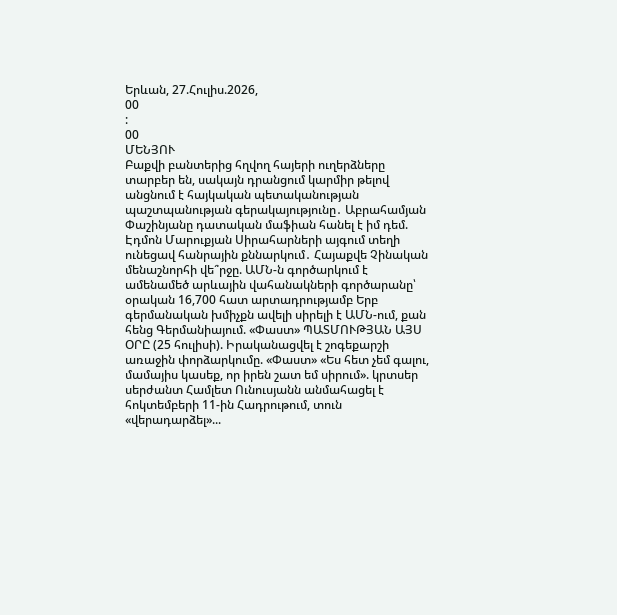Երևան, 27.Հուլիս.2026,
00
:
00
ՄԵՆՅՈՒ
Բաքվի բանտերից հղվող հայերի ուղերձները տարբեր են, սակայն դրանցում կարմիր թելով անցնում է հայկական պետականության պաշտպանության գերակայությունը․ Աբրահամյան Փաշինյանը դատական մաֆիան հանել է իմ դեմ. Էդմոն Մարուքյան Սիրահարների այգում տեղի ունեցավ հանրային քննարկում․ Հայաքվե Չինական մենաշնորհի վե՞րջը. ԱՄՆ-ն գործարկում է ամենամեծ արևային վահանակների գործարանը՝ օրական 16,700 հատ արտադրությամբ Երբ գերմանական խմիչքն ավելի սիրելի է ԱՄՆ-ում, քան հենց Գերմանիայում. «Փաստ» ՊԱՏՄՈՒԹՅԱՆ ԱՅՍ ՕՐԸ (25 հուլիսի). Իրականացվել է շոգեքարշի առաջին փորձարկումը. «Փաստ» «Ես հետ չեմ գալու, մամայիս կասեք, որ իրեն շատ եմ սիրում». կրտսեր սերժանտ Համլետ Ունուսյանն անմահացել է հոկտեմբերի 11-ին Հադրութում, տուն «վերադարձել»...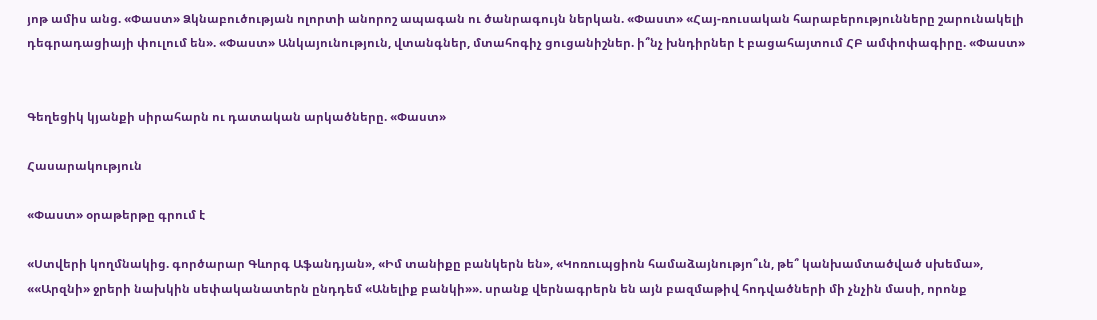յոթ ամիս անց. «Փաստ» Ձկնաբուծության ոլորտի անորոշ ապագան ու ծանրագույն ներկան. «Փաստ» «Հայ-ռուսական հարաբերությունները շարունակելի դեգրադացիայի փուլում են». «Փաստ» Անկայունություն, վտանգներ, մտահոգիչ ցուցանիշներ. ի՞նչ խնդիրներ է բացահայտում ՀԲ ամփոփագիրը. «Փաստ»


Գեղեցիկ կյանքի սիրահարն ու դատական արկածները. «Փաստ»

Հասարակություն

«Փաստ» օրաթերթը գրում է

«Ստվերի կողմնակից. գործարար Գևորգ Աֆանդյան», «Իմ տանիքը բանկերն են», «Կոռուպցիոն համաձայնությո՞ւն, թե՞ կանխամտածված սխեմա», ««Արզնի» ջրերի նախկին սեփականատերն ընդդեմ «Անելիք բանկի»». սրանք վերնագրերն են այն բազմաթիվ հոդվածների մի չնչին մասի, որոնք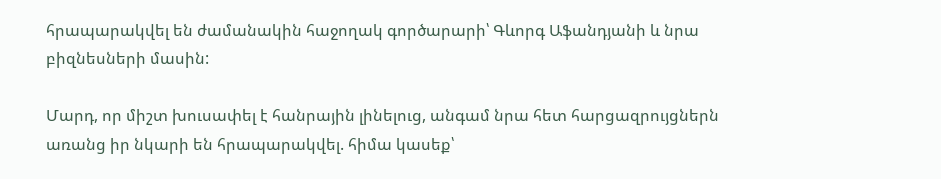հրապարակվել են ժամանակին հաջողակ գործարարի՝ Գևորգ Աֆանդյանի և նրա բիզնեսների մասին:

Մարդ, որ միշտ խուսափել է հանրային լինելուց, անգամ նրա հետ հարցազրույցներն առանց իր նկարի են հրապարակվել. հիմա կասեք՝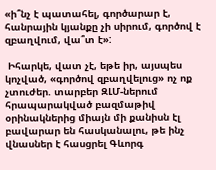«ի՞նչ է պատահել, գործարար է, հանրային կյանքը չի սիրում, գործով է զբաղվում, վա՞տ է»:

 Իհարկե, վատ չէ, եթե իր, այսպես կոչված, «գործով զբաղվելուց» ոչ ոք չտուժեր. տարբեր ԶԼՄ-ներում հրապարակված բազմաթիվ օրինակներից միայն մի քանիսն էլ բավարար են հասկանալու, թե ինչ վնասներ է հասցրել Գևորգ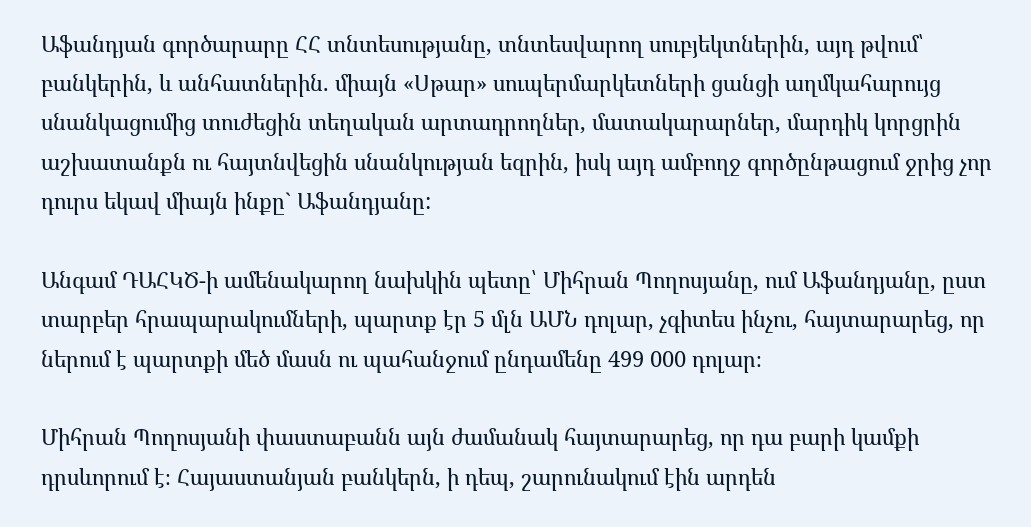Աֆանդյան գործարարը ՀՀ տնտեսությանը, տնտեսվարող սուբյեկտներին, այդ թվում՝ բանկերին, և անհատներին. միայն «Սթար» սուպերմարկետների ցանցի աղմկահարույց սնանկացումից տուժեցին տեղական արտադրողներ, մատակարարներ, մարդիկ կորցրին աշխատանքն ու հայտնվեցին սնանկության եզրին, իսկ այդ ամբողջ գործընթացում ջրից չոր դուրս եկավ միայն ինքը` Աֆանդյանը:

Անգամ ԴԱՀԿԾ-ի ամենակարող նախկին պետը՝ Միհրան Պողոսյանը, ում Աֆանդյանը, ըստ տարբեր հրապարակումների, պարտք էր 5 մլն ԱՄՆ դոլար, չգիտես ինչու, հայտարարեց, որ ներում է պարտքի մեծ մասն ու պահանջում ընդամենը 499 000 դոլար։

Միհրան Պողոսյանի փաստաբանն այն ժամանակ հայտարարեց, որ դա բարի կամքի դրսևորում է։ Հայաստանյան բանկերն, ի դեպ, շարունակում էին արդեն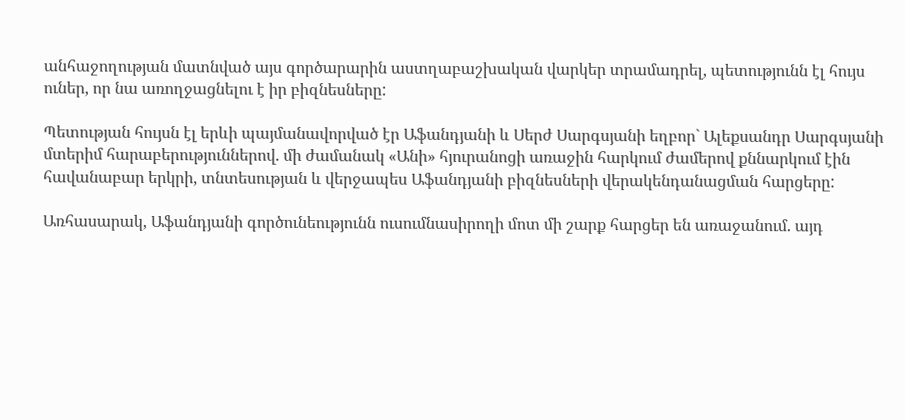անհաջողության մատնված այս գործարարին աստղաբաշխական վարկեր տրամադրել, պետությունն էլ հույս ուներ, որ նա առողջացնելու է իր բիզնեսները:

Պետության հույսն էլ երևի պայմանավորված էր Աֆանդյանի և Սերժ Սարգսյանի եղբոր` Ալեքսանդր Սարգսյանի մտերիմ հարաբերություններով. մի ժամանակ «Անի» հյուրանոցի առաջին հարկում ժամերով քննարկում էին հավանաբար երկրի, տնտեսության և վերջապես Աֆանդյանի բիզնեսների վերակենդանացման հարցերը:

Առհասարակ, Աֆանդյանի գործունեությունն ուսումնասիրողի մոտ մի շարք հարցեր են առաջանում. այդ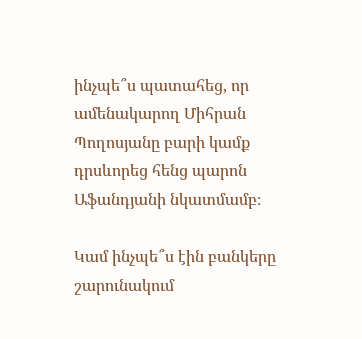ինչպե՞ս պատահեց, որ ամենակարող Միհրան Պողոսյանը բարի կամք դրսևորեց հենց պարոն Աֆանդյանի նկատմամբ։

Կամ ինչպե՞ս էին բանկերը շարունակում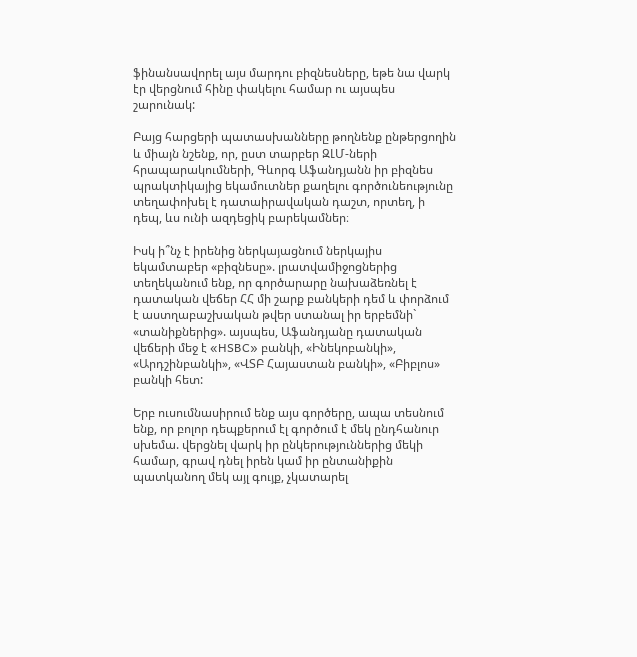ֆինանսավորել այս մարդու բիզնեսները, եթե նա վարկ էր վերցնում հինը փակելու համար ու այսպես շարունակ:

Բայց հարցերի պատասխանները թողնենք ընթերցողին և միայն նշենք, որ, ըստ տարբեր ԶԼՄ-ների հրապարակումների, Գևորգ Աֆանդյանն իր բիզնես պրակտիկայից եկամուտներ քաղելու գործունեությունը տեղափոխել է դատաիրավական դաշտ, որտեղ, ի դեպ, ևս ունի ազդեցիկ բարեկամներ։

Իսկ ի՞նչ է իրենից ներկայացնում ներկայիս եկամտաբեր «բիզնեսը». լրատվամիջոցներից տեղեկանում ենք, որ գործարարը նախաձեռնել է դատական վեճեր ՀՀ մի շարք բանկերի դեմ և փորձում է աստղաբաշխական թվեր ստանալ իր երբեմնի` «տանիքներից». այսպես, Աֆանդյանը դատական վեճերի մեջ է «HSBC» բանկի, «Ինեկոբանկի», «Արդշինբանկի», «ՎՏԲ Հայաստան բանկի», «Բիբլոս» բանկի հետ:

Երբ ուսումնասիրում ենք այս գործերը, ապա տեսնում ենք, որ բոլոր դեպքերում էլ գործում է մեկ ընդհանուր սխեմա. վերցնել վարկ իր ընկերություններից մեկի համար, գրավ դնել իրեն կամ իր ընտանիքին պատկանող մեկ այլ գույք, չկատարել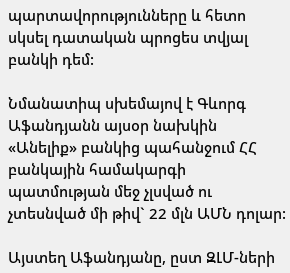պարտավորությունները և հետո սկսել դատական պրոցես տվյալ բանկի դեմ:

Նմանատիպ սխեմայով է Գևորգ Աֆանդյանն այսօր նախկին «Անելիք» բանկից պահանջում ՀՀ բանկային համակարգի պատմության մեջ չլսված ու չտեսնված մի թիվ` 22 մլն ԱՄՆ դոլար:

Այստեղ Աֆանդյանը, ըստ ԶԼՄ-ների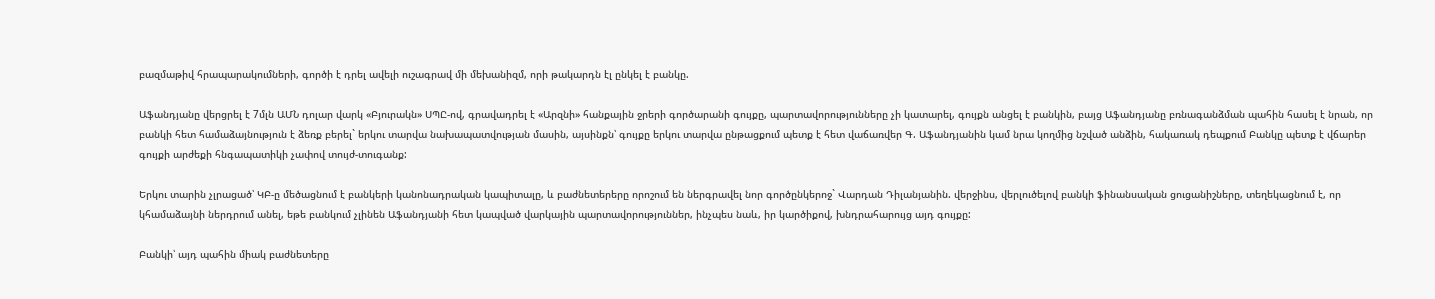բազմաթիվ հրապարակումների, գործի է դրել ավելի ուշագրավ մի մեխանիզմ, որի թակարդն էլ ընկել է բանկը.

Աֆանդյանը վերցրել է 7մլն ԱՄՆ դոլար վարկ «Բյուրակն» ՍՊԸ-ով, գրավադրել է «Արզնի» հանքային ջրերի գործարանի գույքը, պարտավորությունները չի կատարել, գույքն անցել է բանկին, բայց Աֆանդյանը բռնագանձման պահին հասել է նրան, որ բանկի հետ համաձայնություն է ձեռք բերել` երկու տարվա նախապատվության մասին, այսինքն՝ գույքը երկու տարվա ընթացքում պետք է հետ վաճառվեր Գ. Աֆանդյանին կամ նրա կողմից նշված անձին, հակառակ դեպքում Բանկը պետք է վճարեր գույքի արժեքի հնգապատիկի չափով տույժ-տուգանք:

Երկու տարին չլրացած՝ ԿԲ-ը մեծացնում է բանկերի կանոնադրական կապիտալը, և բաժնետերերը որոշում են ներգրավել նոր գործընկերոջ` Վարդան Դիլանյանին. վերջինս, վերլուծելով բանկի ֆինանսական ցուցանիշները, տեղեկացնում է, որ կհամաձայնի ներդրում անել, եթե բանկում չլինեն Աֆանդյանի հետ կապված վարկային պարտավորություններ, ինչպես նաև, իր կարծիքով, խնդրահարույց այդ գույքը:

Բանկի՝ այդ պահին միակ բաժնետերը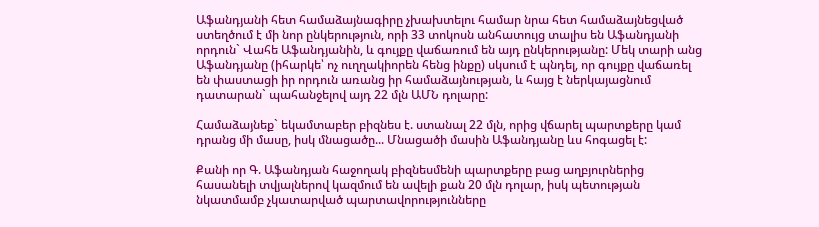Աֆանդյանի հետ համաձայնագիրը չխախտելու համար նրա հետ համաձայնեցված ստեղծում է մի նոր ընկերություն, որի 33 տոկոսն անհատույց տալիս են Աֆանդյանի որդուն` Վահե Աֆանդյանին, և գույքը վաճառում են այդ ընկերությանը: Մեկ տարի անց Աֆանդյանը (իհարկե՝ ոչ ուղղակիորեն հենց ինքը) սկսում է պնդել, որ գույքը վաճառել են փաստացի իր որդուն առանց իր համաձայնության, և հայց է ներկայացնում դատարան` պահանջելով այդ 22 մլն ԱՄՆ դոլարը:

Համաձայնեք` եկամտաբեր բիզնես է. ստանալ 22 մլն, որից վճարել պարտքերը կամ դրանց մի մասը, իսկ մնացածը... Մնացածի մասին Աֆանդյանը ևս հոգացել է:

Քանի որ Գ. Աֆանդյան հաջողակ բիզնեսմենի պարտքերը բաց աղբյուրներից հասանելի տվյալներով կազմում են ավելի քան 20 մլն դոլար, իսկ պետության նկատմամբ չկատարված պարտավորությունները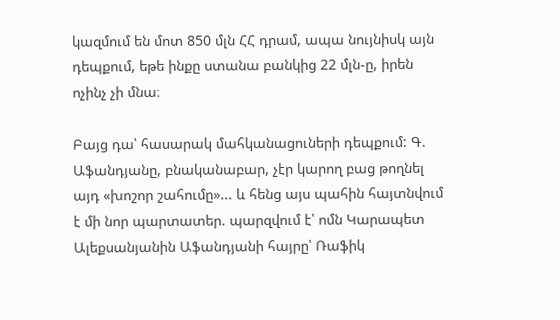կազմում են մոտ 850 մլն ՀՀ դրամ, ապա նույնիսկ այն դեպքում, եթե ինքը ստանա բանկից 22 մլն-ը, իրեն ոչինչ չի մնա։

Բայց դա՝ հասարակ մահկանացուների դեպքում: Գ. Աֆանդյանը, բնականաբար, չէր կարող բաց թողնել այդ «խոշոր շահումը»... և հենց այս պահին հայտնվում է մի նոր պարտատեր. պարզվում է՝ ոմն Կարապետ Ալեքսանյանին Աֆանդյանի հայրը՝ Ռաֆիկ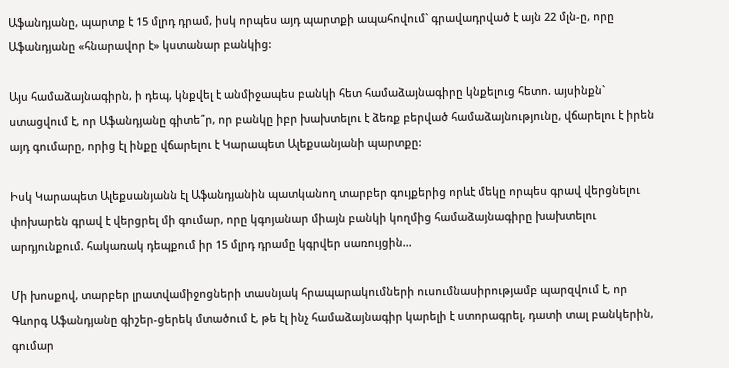Աֆանդյանը, պարտք է 15 մլրդ դրամ, իսկ որպես այդ պարտքի ապահովում` գրավադրված է այն 22 մլն-ը, որը Աֆանդյանը «հնարավոր է» կստանար բանկից:

Այս համաձայնագիրն, ի դեպ, կնքվել է անմիջապես բանկի հետ համաձայնագիրը կնքելուց հետո. այսինքն` ստացվում է, որ Աֆանդյանը գիտե՞ր, որ բանկը իբր խախտելու է ձեռք բերված համաձայնությունը, վճարելու է իրեն այդ գումարը, որից էլ ինքը վճարելու է Կարապետ Ալեքսանյանի պարտքը:

Իսկ Կարապետ Ալեքսանյանն էլ Աֆանդյանին պատկանող տարբեր գույքերից որևէ մեկը որպես գրավ վերցնելու փոխարեն գրավ է վերցրել մի գումար, որը կգոյանար միայն բանկի կողմից համաձայնագիրը խախտելու արդյունքում. հակառակ դեպքում իր 15 մլրդ դրամը կգրվեր սառույցին...

Մի խոսքով, տարբեր լրատվամիջոցների տասնյակ հրապարակումների ուսումնասիրությամբ պարզվում է, որ Գևորգ Աֆանդյանը գիշեր-ցերեկ մտածում է, թե էլ ինչ համաձայնագիր կարելի է ստորագրել, դատի տալ բանկերին, գումար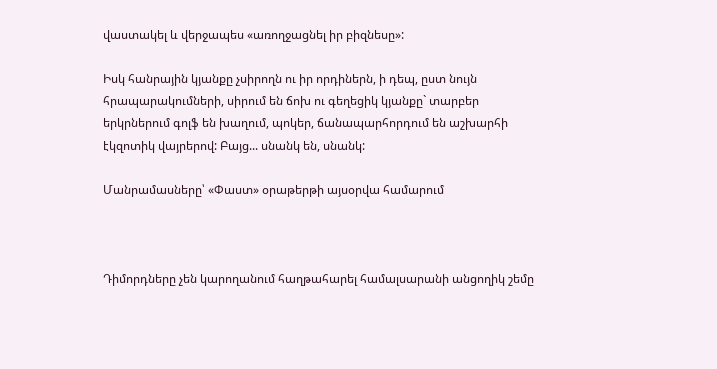վաստակել և վերջապես «առողջացնել իր բիզնեսը»:

Իսկ հանրային կյանքը չսիրողն ու իր որդիներն, ի դեպ, ըստ նույն հրապարակումների, սիրում են ճոխ ու գեղեցիկ կյանքը` տարբեր երկրներում գոլֆ են խաղում, պոկեր, ճանապարհորդում են աշխարհի էկզոտիկ վայրերով: Բայց... սնանկ են, սնանկ:

Մանրամասները՝ «Փաստ» օրաթերթի այսօրվա համարում



Դիմորդները չեն կարողանում հաղթահարել համալսարանի անցողիկ շեմը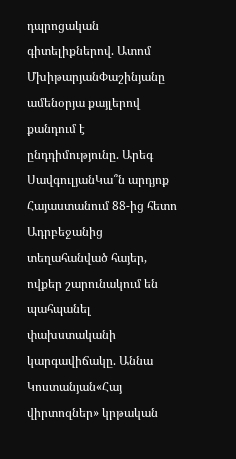դպրոցական գիտելիքներով. Ատոմ ՄխիթարյանՓաշինյանը ամենօրյա քայլերով քանդում է ընդդիմությունը. Արեգ ՍավգուլյանԿա՞ն արդյոք Հայաստանում 88-ից հետո Ադրբեջանից տեղահանված հայեր, ովքեր շարունակում են պահպանել փախստականի կարգավիճակը. Աննա Կոստանյան«Հայ վիրտոզներ» կրթական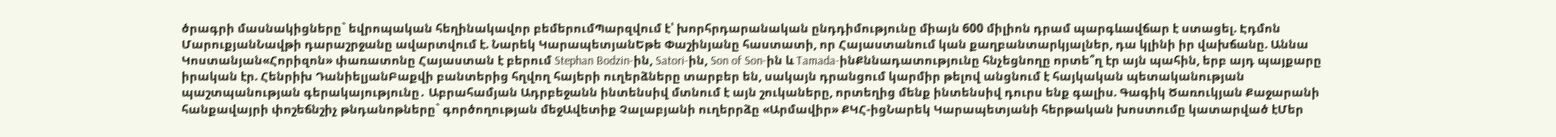ծրագրի մասնակիցները` եվրոպական հեղինակավոր բեմերումՊարզվում է՝ խորհրդարանական ընդդիմությունը միայն 600 միլիոն դրամ պարգևավճար է ստացել. Էդմոն ՄարուքյանՆավթի դարաշրջանը ավարտվում է. Նարեկ ԿարապետյանԵթե Փաշինյանը հաստատի, որ Հայաստանում կան քաղբանտարկյալներ, դա կլինի իր վախճանը. Աննա Կոստանյան«Հորիզոն» փառատոնը Հայաստան է բերում Stephan Bodzin-ին, Satori-ին, Son of Son-ին և Tamada-ինՔննադատությունը հնչեցնողը որտե՞ղ էր այն պահին, երբ այդ պայքարը իրական էր. Հենրիխ ԴանիելյանԲաքվի բանտերից հղվող հայերի ուղերձները տարբեր են, սակայն դրանցում կարմիր թելով անցնում է հայկական պետականության պաշտպանության գերակայությունը․ Աբրահամյան Ադրբեջանն ինտենսիվ մտնում է այն շուկաները, որտեղից մենք ինտենսիվ դուրս ենք գալիս. Գագիկ Ծառուկյան Քաջարանի հանքավայրի փոշեճնշիչ թնդանոթները` գործողության մեջԱվետիք Չալաբյանի ուղերրձը «Արմավիր» ՔԿՀ-իցՆարեկ Կարապետյանի հերթական խոստումը կատարված էՄեր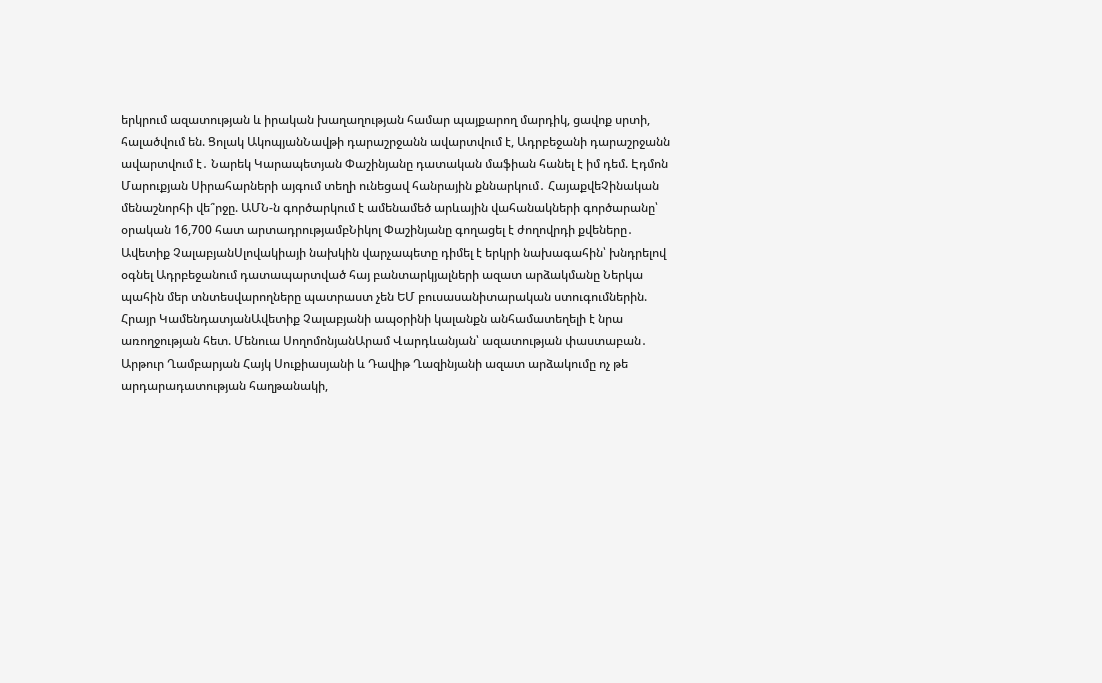երկրում ազատության և իրական խաղաղության համար պայքարող մարդիկ, ցավոք սրտի, հալածվում են. Ցոլակ ԱկոպյանՆավթի դարաշրջանն ավարտվում է, Ադրբեջանի դարաշրջանն ավարտվում է․ Նարեկ Կարապետյան Փաշինյանը դատական մաֆիան հանել է իմ դեմ. Էդմոն Մարուքյան Սիրահարների այգում տեղի ունեցավ հանրային քննարկում․ ՀայաքվեՉինական մենաշնորհի վե՞րջը. ԱՄՆ-ն գործարկում է ամենամեծ արևային վահանակների գործարանը՝ օրական 16,700 հատ արտադրությամբՆիկոլ Փաշինյանը գողացել է ժողովրդի քվեները․ Ավետիք ՉալաբյանՍլովակիայի նախկին վարչապետը դիմել է երկրի նախագահին՝ խնդրելով օգնել Ադրբեջանում դատապարտված հայ բանտարկյալների ազատ արձակմանը Ներկա պահին մեր տնտեսվարողները պատրաստ չեն ԵՄ բուսասանիտարական ստուգումներին. Հրայր ԿամենդատյանԱվետիք Չալաբյանի ապօրինի կալանքն անհամատեղելի է նրա առողջության հետ. Մենուա ՍողոմոնյանԱրամ Վարդևանյան՝ ազատության փաստաբան․ Արթուր Ղամբարյան Հայկ Սուքիասյանի և Դավիթ Ղազինյանի ազատ արձակումը ոչ թե արդարադատության հաղթանակի,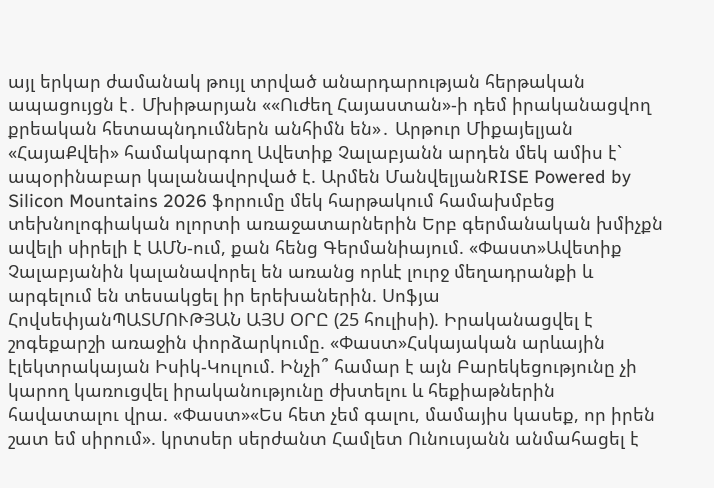այլ երկար ժամանակ թույլ տրված անարդարության հերթական ապացույցն է․ Մխիթարյան ««Ուժեղ Հայաստան»-ի դեմ իրականացվող քրեական հետապնդումներն անհիմն են»․ Արթուր Միքայելյան «ՀայաՔվեի» համակարգող Ավետիք Չալաբյանն արդեն մեկ ամիս է` ապօրինաբար կալանավորված է. Արմեն ՄանվելյանRISE Powered by Silicon Mountains 2026 ֆորումը մեկ հարթակում համախմբեց տեխնոլոգիական ոլորտի առաջատարներին Երբ գերմանական խմիչքն ավելի սիրելի է ԱՄՆ-ում, քան հենց Գերմանիայում. «Փաստ»Ավետիք Չալաբյանին կալանավորել են առանց որևէ լուրջ մեղադրանքի և արգելում են տեսակցել իր երեխաներին. Սոֆյա ՀովսեփյանՊԱՏՄՈՒԹՅԱՆ ԱՅՍ ՕՐԸ (25 հուլիսի). Իրականացվել է շոգեքարշի առաջին փորձարկումը. «Փաստ»Հսկայական արևային էլեկտրակայան Իսիկ-Կուլում. Ինչի՞ համար է այն Բարեկեցությունը չի կարող կառուցվել իրականությունը ժխտելու և հեքիաթներին հավատալու վրա. «Փաստ»«Ես հետ չեմ գալու, մամայիս կասեք, որ իրեն շատ եմ սիրում». կրտսեր սերժանտ Համլետ Ունուսյանն անմահացել է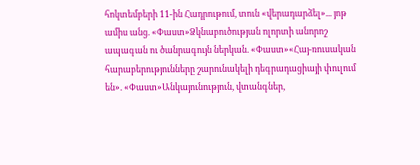հոկտեմբերի 11-ին Հադրութում, տուն «վերադարձել»... յոթ ամիս անց. «Փաստ»Ձկնաբուծության ոլորտի անորոշ ապագան ու ծանրագույն ներկան. «Փաստ»«Հայ-ռուսական հարաբերությունները շարունակելի դեգրադացիայի փուլում են». «Փաստ»Անկայունություն, վտանգներ,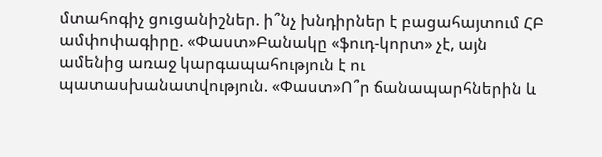մտահոգիչ ցուցանիշներ. ի՞նչ խնդիրներ է բացահայտում ՀԲ ամփոփագիրը. «Փաստ»Բանակը «ֆուդ-կորտ» չէ, այն ամենից առաջ կարգապահություն է ու պատասխանատվություն. «Փաստ»Ո՞ր ճանապարհներին և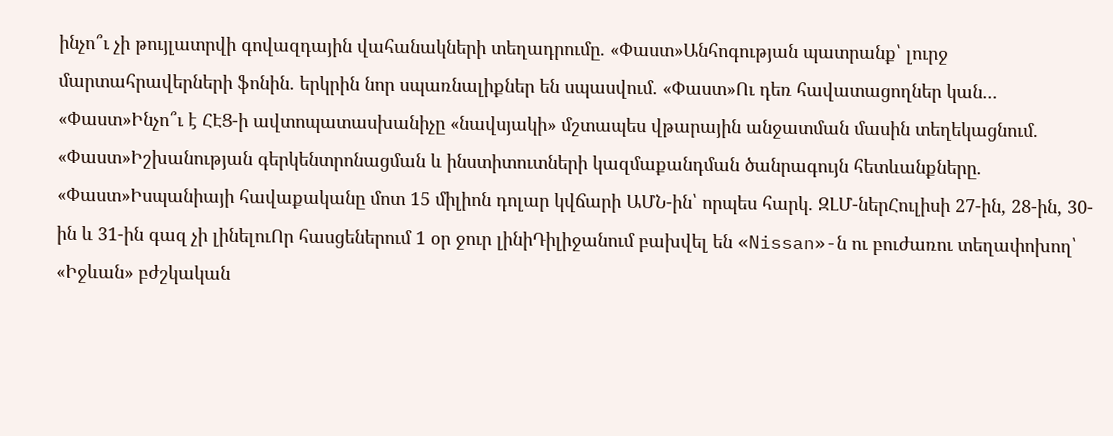ինչո՞ւ չի թույլատրվի գովազդային վահանակների տեղադրումը. «Փաստ»Անհոգության պատրանք՝ լուրջ մարտահրավերների ֆոնին. երկրին նոր սպառնալիքներ են սպասվում. «Փաստ»Ու դեռ հավատացողներ կան... «Փաստ»Ինչո՞ւ է ՀԷՑ-ի ավտոպատասխանիչը «նավսյակի» մշտապես վթարային անջատման մասին տեղեկացնում. «Փաստ»Իշխանության գերկենտրոնացման և ինստիտուտների կազմաքանդման ծանրագույն հետևանքները. «Փաստ»Իսպանիայի հավաքականը մոտ 15 միլիոն դոլար կվճարի ԱՄՆ-ին՝ որպես հարկ. ԶԼՄ-ներՀուլիսի 27-ին, 28-ին, 30-ին և 31-ին գազ չի լինելուՈր հասցեներում 1 օր ջուր լինիԴիլիջանում բախվել են «Nissan»-ն ու բուժառու տեղափոխող՝ «Իջևան» բժշկական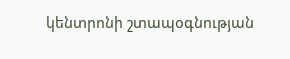կենտրոնի շտապօգնության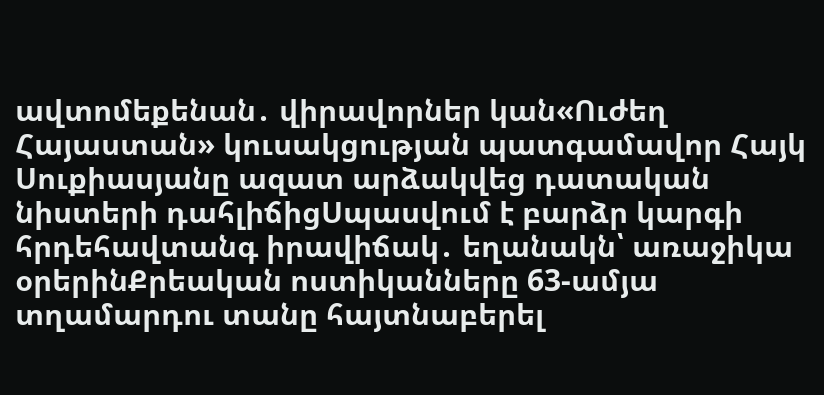ավտոմեքենան․ վիրավորներ կան«Ուժեղ Հայաստան» կուսակցության պատգամավոր Հայկ Սուքիասյանը ազատ արձակվեց դատական նիստերի դահլիճիցՍպասվում է բարձր կարգի հրդեհավտանգ իրավիճակ․ եղանակն՝ առաջիկա օրերինՔրեական ոստիկանները 63-ամյա տղամարդու տանը հայտնաբերել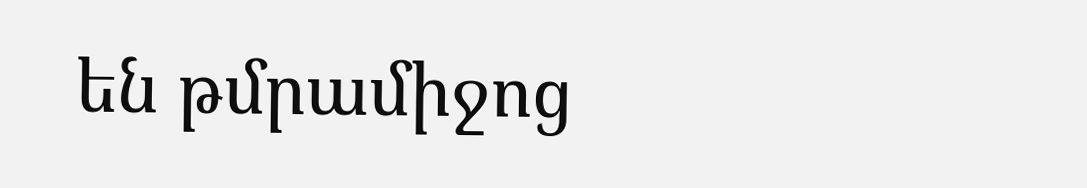են թմրամիջոց